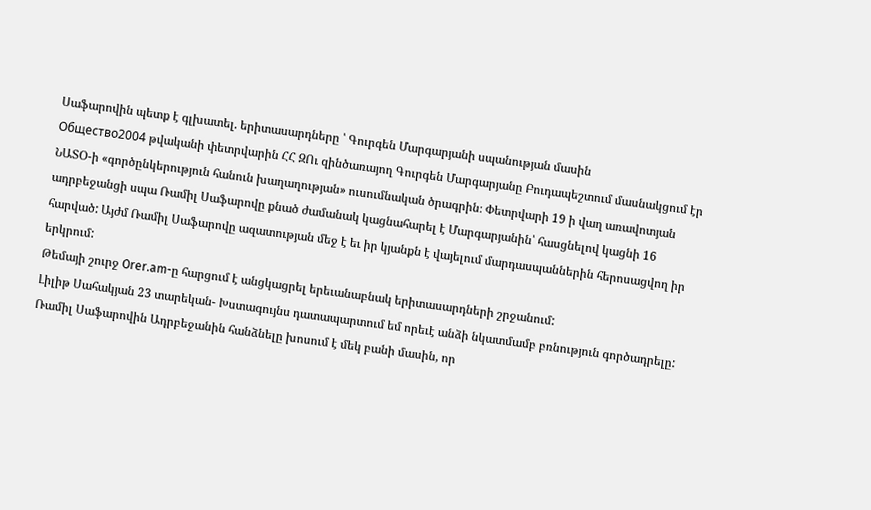Սաֆարովին պետք է գլխատել. երիտասարդները ՝ Գուրգեն Մարգարյանի սպանության մասին
Общество2004 թվականի փետրվարին ՀՀ ԶՈւ զինծառայող Գուրգեն Մարգարյանը Բուդապեշտում մասնակցում էր ՆԱՏՕ-ի «գործընկերություն հանուն խաղաղության» ուսումնական ծրագրին։ Փետրվարի 19 ի վաղ առավոտյան ադրբեջանցի սպա Ռամիլ Սաֆարովը քնած ժամանակ կացնահարել է Մարգարյանին՝ հասցնելով կացնի 16 հարված: Այժմ Ռամիլ Սաֆարովը ազատության մեջ է եւ իր կյանքն է վայելում մարդասպաններին հերոսացվող իր երկրում:
Թեմայի շուրջ Orer.am-ը հարցում է անցկացրել երեւանաբնակ երիտասարդների շրջանում:
Լիլիթ Սահակյան 23 տարեկան- Խստագույնս դատապարտում եմ որեւէ անձի նկատմամբ բռնություն գործադրելը: Ռամիլ Սաֆարովին Ադրբեջանին հանձնելը խոսում է մեկ բանի մասին, որ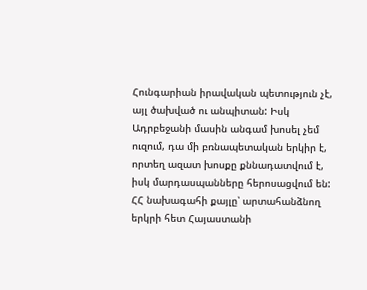Հունգարիան իրավական պետություն չէ, այլ ծախված ու անպիտան: Իսկ Ադրբեջանի մասին անգամ խոսել չեմ ուզում, դա մի բռնապետական երկիր է, որտեղ ազատ խոսքը քննադատվում է, իսկ մարդասպանները հերոսացվում են: ՀՀ նախագահի քայլը՝ արտահանձնող երկրի հետ Հայաստանի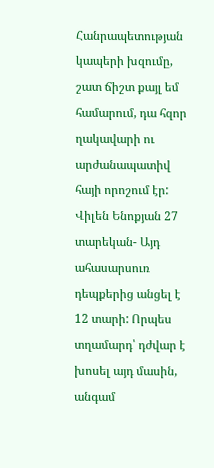Հանրապետության կապերի խզումը, շատ ճիշտ քայլ եմ համարում, դա հզոր ղակավարի ու արժանապատիվ հայի որոշում էր:
Վիլեն Ենոքյան 27 տարեկան- Այդ ահասարսուռ դեպքերից անցել է 12 տարի: Որպես տղամարդ՝ դժվար է խոսել այդ մասին, անգամ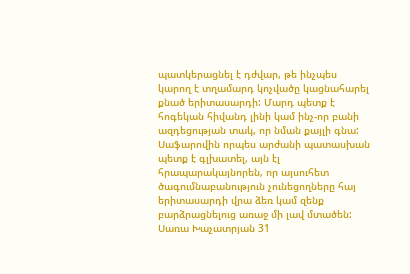պատկերացնել է դժվար, թե ինչպես կարող է տղամարդ կոչվածը կացնահարել քնած երիտասարդի: Մարդ պետք է հոգեկան հիվանդ լինի կամ ինչ-որ բանի ազդեցության տակ, որ նման քայլի գնա: Սաֆարովին որպես արժանի պատասխան պետք է գլխատել, այն էլ հրապարակայնորեն, որ այսուհետ ծագումնաբանություն չունեցողները հայ երիտասարդի վրա ձեռ կամ զենք բարձրացնելուց առաջ մի լավ մտածեն:
Սառա Խաչատրյան 31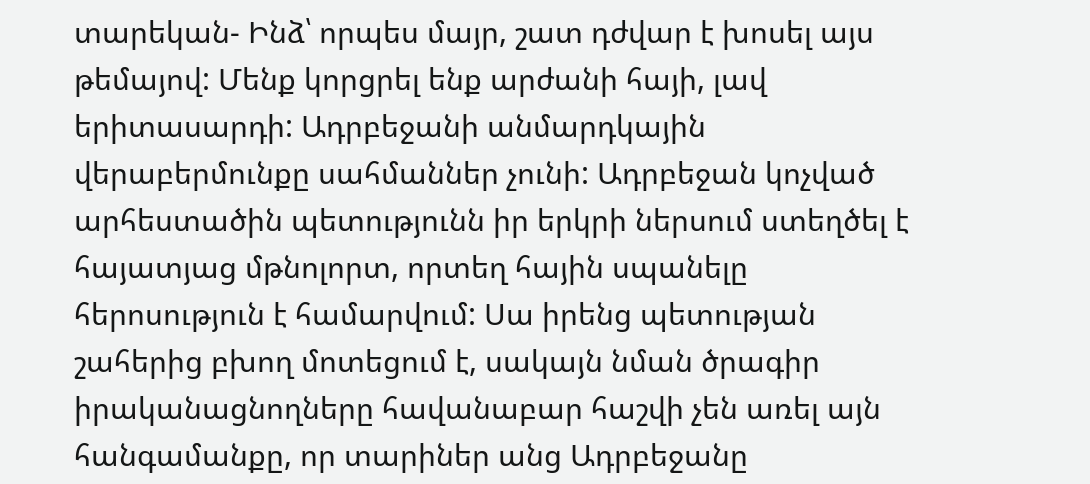տարեկան- Ինձ՝ որպես մայր, շատ դժվար է խոսել այս թեմայով: Մենք կորցրել ենք արժանի հայի, լավ երիտասարդի: Ադրբեջանի անմարդկային վերաբերմունքը սահմաններ չունի: Ադրբեջան կոչված արհեստածին պետությունն իր երկրի ներսում ստեղծել է հայատյաց մթնոլորտ, որտեղ հային սպանելը հերոսություն է համարվում: Սա իրենց պետության շահերից բխող մոտեցում է, սակայն նման ծրագիր իրականացնողները հավանաբար հաշվի չեն առել այն հանգամանքը, որ տարիներ անց Ադրբեջանը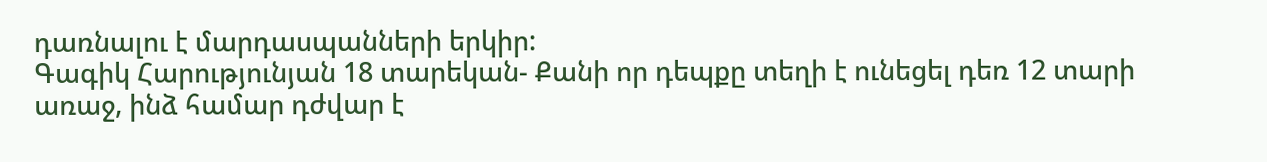դառնալու է մարդասպանների երկիր:
Գագիկ Հարությունյան 18 տարեկան- Քանի որ դեպքը տեղի է ունեցել դեռ 12 տարի առաջ, ինձ համար դժվար է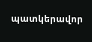պատկերավոր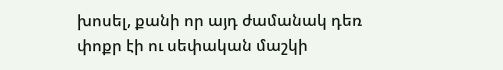խոսել, քանի որ այդ ժամանակ դեռ փոքր էի ու սեփական մաշկի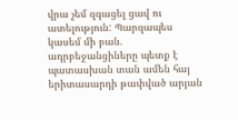վրա չեմ զգացել ցավ ու ատելություն: Պարզապես կասեմ մի բան. ադրբեջանցիները պետք է պատասխան տան ամեն հայ երիտասարդի թափված արյան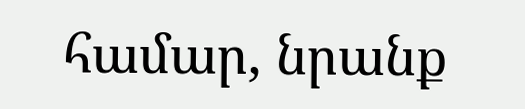համար, նրանք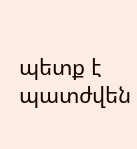պետք է պատժվեն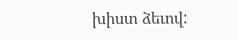խիստ ձեւով: